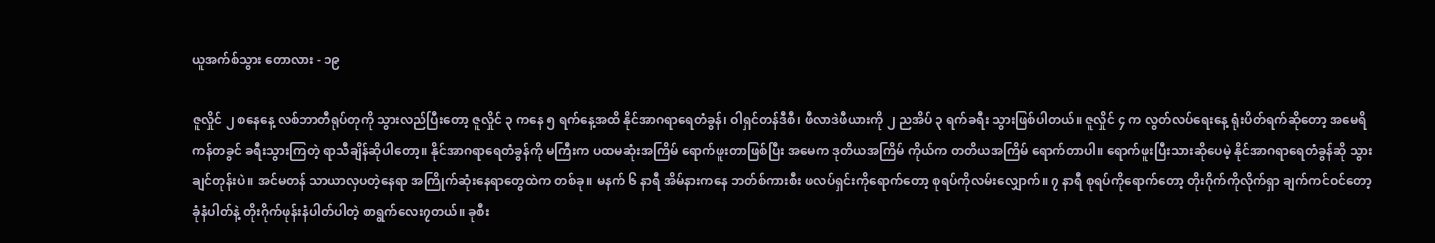ယူအက်စ်သွား တောလား - ၁၉

ဇူလှိုင် ၂ စနေနေ့ လစ်ဘာတီရုပ်တုကို သွားလည်ပြီးတော့ ဇူလှိုင် ၃ ကနေ ၅ ရက်နေ့အထိ နိုင်အာဂရာရေတံခွန်၊ ဝါရှင်တန်ဒီစီ၊ ဖီလာဒဲဖီယားကို ၂ ညအိပ် ၃ ရက်ခရီး သွားဖြစ်ပါတယ်။ ဇူလှိုင် ၄ က လွတ်လပ်ရေးနေ့ ရုံးပိတ်ရက်ဆိုတော့ အမေရိကန်တခွင် ခရီးသွားကြတဲ့ ရာသီချိန်ဆိုပါတော့။ နိုင်အာဂရာရေတံခွန်ကို မကြီးက ပထမဆုံးအကြိမ် ရောက်ဖူးတာဖြစ်ပြီး အမေက ဒုတိယအကြိမ် ကိုယ်က တတိယအကြိမ် ရောက်တာပါ။ ရောက်ဖူးပြီးသားဆိုပေမဲ့ နိုင်အာဂရာရေတံခွန်ဆို သွားချင်တုန်းပဲ။ အင်မတန် သာယာလှပတဲ့နေရာ အကြိုက်ဆုံးနေရာတွေထဲက တစ်ခု။ မနက် ၆ နာရီ အိမ်နားကနေ ဘတ်စ်ကားစီး ဖလပ်ရှင်းကိုရောက်တော့ စုရပ်ကိုလမ်းလျှောက်။ ၇ နာရီ စုရပ်ကိုရောက်တော့ တိုးဂိုက်ကိုလိုက်ရှာ ချက်ကင်ဝင်တော့ ခုံနံပါတ်နဲ့ တိုးဂိုက်ဖုန်းနံပါတ်ပါတဲ့ စာရွက်လေး၇တယ်။ ခုစီး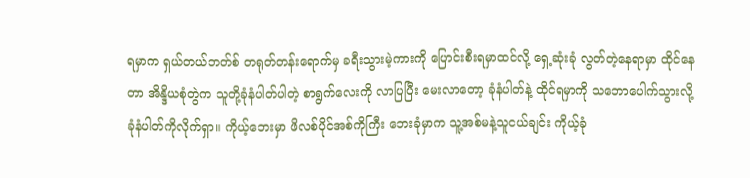ရမှာက ရှယ်တယ်ဘတ်စ် တရုတ်တန်းရောက်မှ ခရီးသွားမဲ့ကားကို ပြောင်းစီးရမှာထင်လို့ ရှေ့ဆုံးခုံ လွတ်တဲ့နေရာမှာ ထိုင်နေတာ အိန္ဒိယစုံတွဲက သူတို့ခုံနံပါတ်ပါတဲ့ စာရွက်လေးကို လာပြပြီး မေးလာတော့ ခုံနံပါတ်နဲ့ ထိုင်ရမှာကို သဘောပေါက်သွားလို့ ခုံနံပါတ်ကိုလိုက်ရှာ။ ကိုယ့်ဘေးမှာ ဖိလစ်ပိုင်အစ်ကိုကြီး ဘေးခုံမှာက သူ့အစ်မနဲ့သူငယ်ချင်း ကိုယ့်ခုံ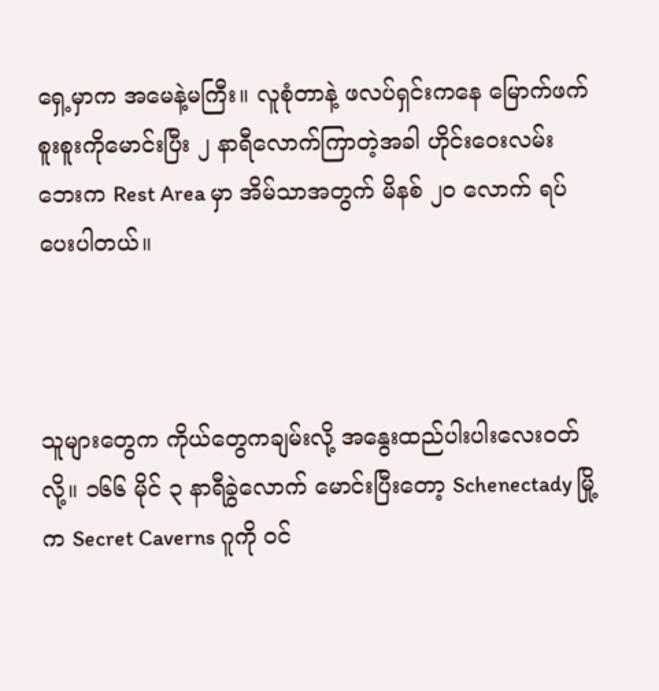ရှေ့မှာက အမေနဲ့မကြီး။ လူစုံတာနဲ့ ဖလပ်ရှင်းကနေ မြောက်ဖက်စူးစူးကိုမောင်းပြီး ၂ နာရီလောက်ကြာတဲ့အခါ ဟိုင်းဝေးလမ်းဘေးက Rest Area မှာ အိမ်သာအတွက် မိနစ် ၂၀ လောက် ရပ်ပေးပါတယ်။



သူများတွေက ကိုယ်တွေကချမ်းလို့ အနွေးထည်ပါးပါးလေးဝတ်လို့။ ၁၆၆ မိုင် ၃ နာရီခွဲလောက် မောင်းပြီးတော့ Schenectady မြို့က Secret Caverns ဂူကို ဝင်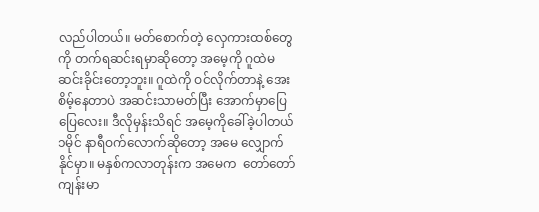လည်ပါတယ်။ မတ်စောက်တဲ့ လှေကားထစ်တွေကို တက်ရဆင်းရမှာဆိုတော့ အမေ့ကို ဂူထဲမဆင်းခိုင်းတော့ဘူး။ ဂူထဲကို ဝင်လိုက်တာနဲ့ အေးစိမ့်နေတာပဲ အဆင်းသာမတ်ပြီး အောက်မှာပြေပြေလေး။ ဒီလိုမှန်းသိရင် အမေ့ကိုခေါ်ခဲ့ပါတယ် ၁မိုင် နာရီဝက်လောက်ဆိုတော့ အမေ လျှောက်နိုင်မှာ။ မနှစ်ကလာတုန်းက အမေက  တော်တော်ကျန်းမာ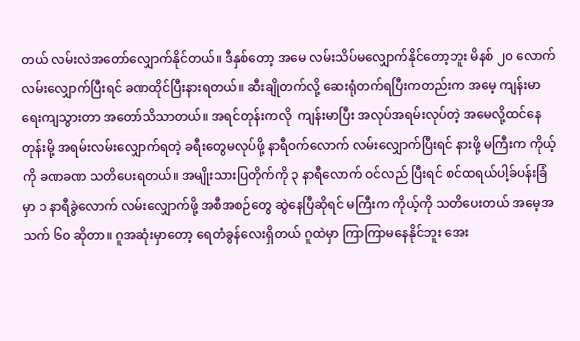တယ် လမ်းလဲအတော်လျှောက်နိုင်တယ်။ ဒီနှစ်တော့ အမေ လမ်းသိပ်မလျှောက်နိုင်တော့ဘူး မိနစ် ၂၀ လောက် လမ်းလျှောက်ပြီးရင် ခဏထိုင်ပြီးနားရတယ်။ ဆီးချိုတက်လို့ ဆေးရုံတက်ရပြီးကတည်းက အမေ့ ကျန်းမာရေးကျသွားတာ အတော်သိသာတယ်။ အရင်တုန်းကလို  ကျန်းမာပြီး အလုပ်အရမ်းလုပ်တဲ့ အမေလို့ထင်နေတုန်းမို့ အရမ်းလမ်းလျှောက်ရတဲ့ ခရီးတွေမလုပ်ဖို့ နာရီဝက်လောက် လမ်းလျှောက်ပြီးရင် နားဖို့ မကြီးက ကိုယ့်ကို ခဏခဏ သတိပေးရတယ်။ အမျိုးသားပြတိုက်ကို ၃ နာရီလောက် ဝင်လည် ပြီးရင် စင်ထရယ်ပါ့ခ်ပန်းခြံမှာ ၁ နာရီခွဲလောက် လမ်းလျှောက်ဖို့ အစီအစဉ်တွေ ဆွဲနေပြီဆိုရင် မကြီးက ကိုယ့်ကို သတိပေးတယ် အမေ့အသက် ၆၀ ဆိုတာ။ ဂူအဆုံးမှာတော့ ရေတံခွန်လေးရှိတယ် ဂူထဲမှာ ကြာကြာမနေနိုင်ဘူး အေး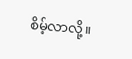စိမ့်လာလို့။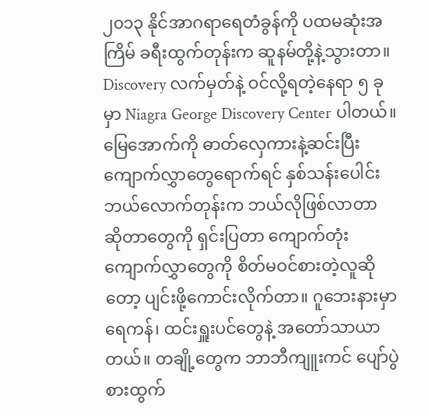၂၀၁၃ နိုင်အာဂရာရေတံခွန်ကို ပထမဆုံးအကြိမ် ခရီးထွက်တုန်းက ဆူနမ်တို့နဲ့သွားတာ။ Discovery လက်မှတ်နဲ့ ဝင်လို့ရတဲ့နေရာ ၅ ခုမှာ Niagra George Discovery Center ပါတယ်။ မြေအောက်ကို ဓာတ်လှေကားနဲ့ဆင်းပြီး ကျောက်လွှာတွေရောက်ရင် နှစ်သန်းပေါင်း ဘယ်လောက်တုန်းက ဘယ်လိုဖြစ်လာတာ ဆိုတာတွေကို ရှင်းပြတာ ကျောက်တုံးကျောက်လွှာတွေကို စိတ်မဝင်စားတဲ့လူဆိုတော့ ပျင်းဖို့ကောင်းလိုက်တာ။ ဂူဘေးနားမှာ ရေကန်၊ ထင်းရှူးပင်တွေနဲ့ အတော်သာယာတယ်။ တချို့တွေက ဘာဘီကျူးကင် ပျော်ပွဲစားထွက်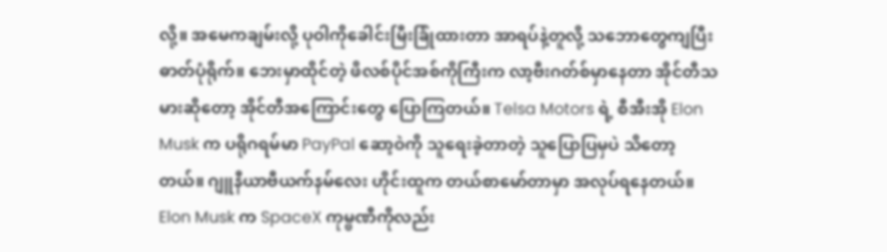လို့။ အမေကချမ်းလို့ ပုဝါကိုခေါင်းမြီးခြုံထားတာ အာရပ်နဲ့တူလို့ သဘောတွေကျပြီး ဓာတ်ပုံရိုက်။ ဘေးမှာထိုင်တဲ့ ဖိလစ်ပိုင်အစ်ကိုကြီးက လာ့ဗီးဂတ်စ်မှာနေတာ အိုင်တီသမားဆိုတော့ အိုင်တီအကြောင်းတွေ ပြောကြတယ်။ Telsa Motors ရဲ့ စီအီးအို Elon Musk က ပရိုဂရမ်မာ PayPal ဆော့ဝဲကို သူရေးခဲ့တာတဲ့ သူပြောပြမှပဲ သိတော့တယ်။ ဂျူနီယာဗီယက်နမ်လေး ဟိုင်းထူက တယ်စာမော်တာမှာ အလုပ်ရနေတယ်။ Elon Musk က SpaceX ကုမ္ဗဏီကိုလည်း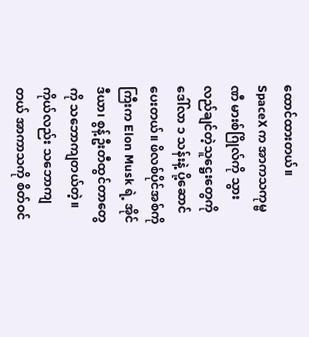ထောင်ထားတယ်။  SpaceX က အာကသကုမ္ဗဏီ မားစ်ဂြိုလ်ကို သွားလည်ချင်တဲ့သူဋ္ဌေးတွေကို ဒေါ်လာ ၁ သန်းနဲ့ ပို့ဆောင်ပေးတယ်။ ဖိလစ်ပိုင်အစ်ကိုကြီးက Elon Musk ရဲ့ အိုင်ဒီယာ၊ စွန့်ဦးတီထွင်တာတွေကို သဘောကျတယ်တဲ့။ ကိုယ်လည်း သဘောကျတယ် အာကာသကို စိတ်ဝင်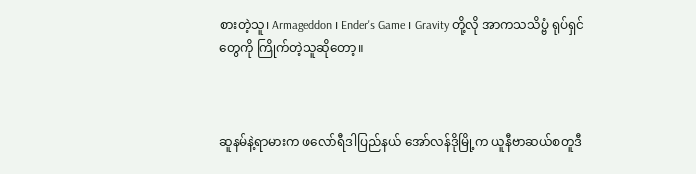စားတဲ့သူ၊ Armageddon ၊ Ender's Game ၊ Gravity တို့လို အာကသသိပ္ဗံ ရုပ်ရှင်တွေကို ကြိုက်တဲ့သူဆိုတော့။



ဆူနမ်နဲ့ရာမားက ဖလော်ရီဒါပြည်နယ် အော်လန်ဒိုမြို့က ယူနီဗာဆယ်စတူဒီ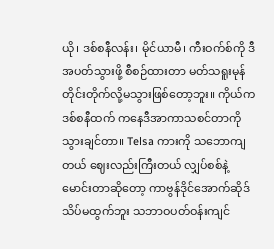ယို၊ ဒစ်စနီလန်း၊ မိုင်ယာမီ၊ ကီးဝက်စ်ကို ဒီအပတ်သွားဖို့ စီစဉ်ထားတာ မတ်သရူးမုန်တိုင်းတိုက်လို့မသွားဖြစ်တော့ဘူး။ ကိုယ်က ဒစ်စနီထက် ကနေဒီအာကာသစင်တာကို သွားချင်တာ။ Telsa ကားကို သဘောကျတယ် ဈေးလည်းကြီးတယ် လျှပ်စစ်နဲ့မောင်းတာဆိုတော့ ကာဗွန်ဒိုင်အောက်ဆိုဒ် သိပ်မထွက်ဘူး သဘာဝပတ်ဝန်းကျင်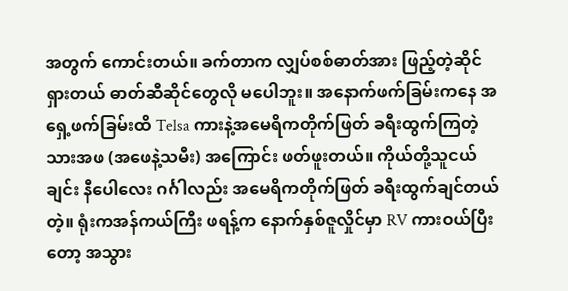အတွက် ကောင်းတယ်။ ခက်တာက လျှပ်စစ်ဓာတ်အား ဖြည့်တဲ့ဆိုင်ရှားတယ် ဓာတ်ဆီဆိုင်တွေလို မပေါဘူး။ အနောက်ဖက်ခြမ်းကနေ အရှေ့ဖက်ခြမ်းထိ Telsa ကားနဲ့အမေရိကတိုက်ဖြတ် ခရီးထွက်ကြတဲ့ သားအဖ (အဖေနဲ့သမီး) အကြောင်း ဖတ်ဖူးတယ်။ ကိုယ်တို့သူငယ်ချင်း နီပေါလေး ဂင်္ဂါလည်း အမေရိကတိုက်ဖြတ် ခရီးထွက်ချင်တယ်တဲ့။ ရုံးကအန်ကယ်ကြီး ဖရန့်က နောက်နှစ်ဇူလှိုင်မှာ RV ကားဝယ်ပြီးတော့ အသွား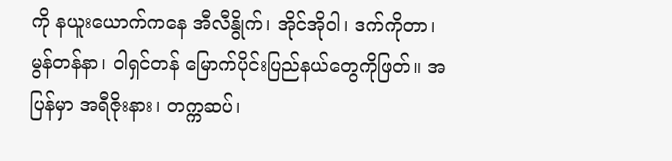ကို နယူးယောက်ကနေ အီလီနွိုက်၊ အိုင်အိုဝါ၊ ဒက်ကိုတာ၊ မွန်တန်နာ၊ ဝါရှင်တန် မြောက်ပိုင်းပြည်နယ်တွေကိုဖြတ်။ အပြန်မှာ အရီဇိုးနား၊ တက္ကဆပ်၊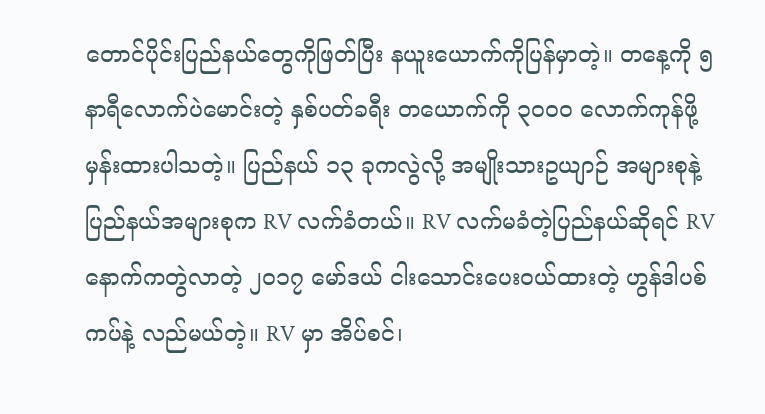တောင်ပိုင်းပြည်နယ်တွေကိုဖြတ်ပြီး နယူးယောက်ကိုပြန်မှာတဲ့။ တနေ့ကို ၅ နာရီလောက်ပဲမောင်းတဲ့ နှစ်ပတ်ခရီး တယောက်ကို ၃၀၀၀ လောက်ကုန်ဖို့ မှန်းထားပါသတဲ့။ ပြည်နယ် ၁၃ ခုကလွဲလို့ အမျိုးသားဥယျာဉ် အများစုနဲ့ ပြည်နယ်အများစုက RV လက်ခံတယ်။ RV လက်မခံတဲ့ပြည်နယ်ဆိုရင် RV နောက်ကတွဲလာတဲ့ ၂၀၁၇ မော်ဒယ် ငါးသောင်းပေးဝယ်ထားတဲ့ ဟွန်ဒါပစ်ကပ်နဲ့ လည်မယ်တဲ့။ RV မှာ အိပ်စင်၊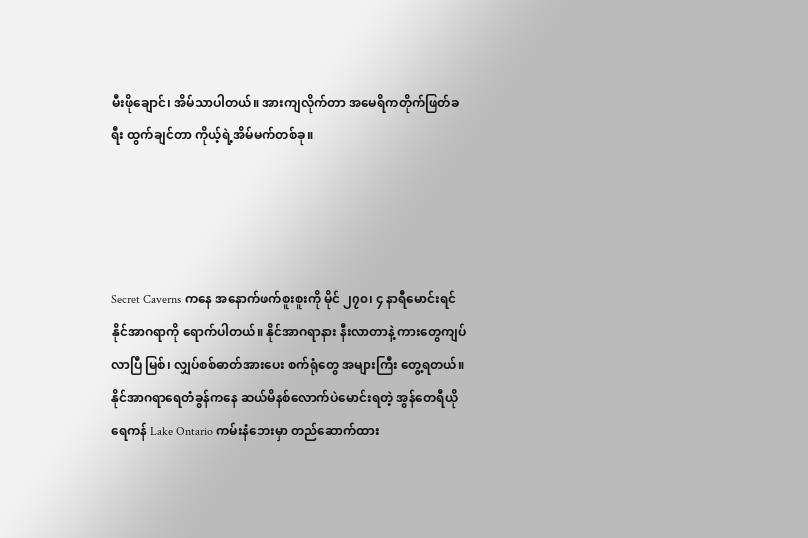မီးဖိုချောင်၊ အိမ်သာပါတယ်။ အားကျလိုက်တာ အမေရိကတိုက်ဖြတ်ခရီး ထွက်ချင်တာ ကိုယ့်ရဲ့အိမ်မက်တစ်ခု။




Secret Caverns ကနေ အနောက်ဖက်စူးစူးကို မိုင် ၂၇၀၊ ၄ နာရီမောင်းရင် နိုင်အာဂရာကို ရောက်ပါတယ်။ နိုင်အာဂရာနား နီးလာတာနဲ့ ကားတွေကျပ်လာပြီ မြစ်၊ လျှပ်စစ်ဓာတ်အားပေး စက်ရုံတွေ အများကြီး တွေ့ရတယ်။ နိုင်အာဂရာရေတံခွန်ကနေ ဆယ်မိနစ်လောက်ပဲမောင်းရတဲ့ အွန်တေရီယိုရေကန် Lake Ontario ကမ်းနံဘေးမှာ တည်ဆောက်ထား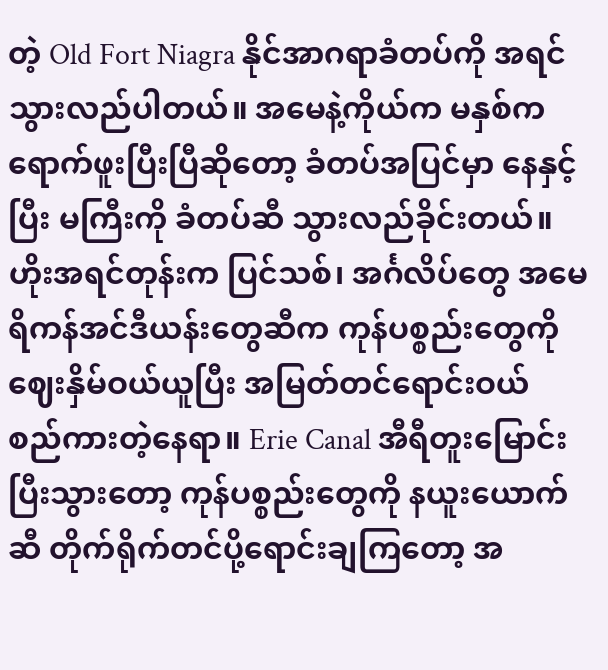တဲ့ Old Fort Niagra နိုင်အာဂရာခံတပ်ကို အရင်သွားလည်ပါတယ်။ အမေနဲ့ကိုယ်က မနှစ်ကရောက်ဖူးပြီးပြီဆိုတော့ ခံတပ်အပြင်မှာ နေနှင့်ပြီး မကြီးကို ခံတပ်ဆီ သွားလည်ခိုင်းတယ်။ ဟိုးအရင်တုန်းက ပြင်သစ်၊ အင်္ဂလိပ်တွေ အမေရိကန်အင်ဒီယန်းတွေဆီက ကုန်ပစ္စည်းတွေကို ဈေးနှိမ်ဝယ်ယူပြီး အမြတ်တင်ရောင်းဝယ် စည်ကားတဲ့နေရာ။ Erie Canal အီရီတူးမြောင်း ပြီးသွားတော့ ကုန်ပစ္စည်းတွေကို နယူးယောက်ဆီ တိုက်ရိုက်တင်ပို့ရောင်းချကြတော့ အ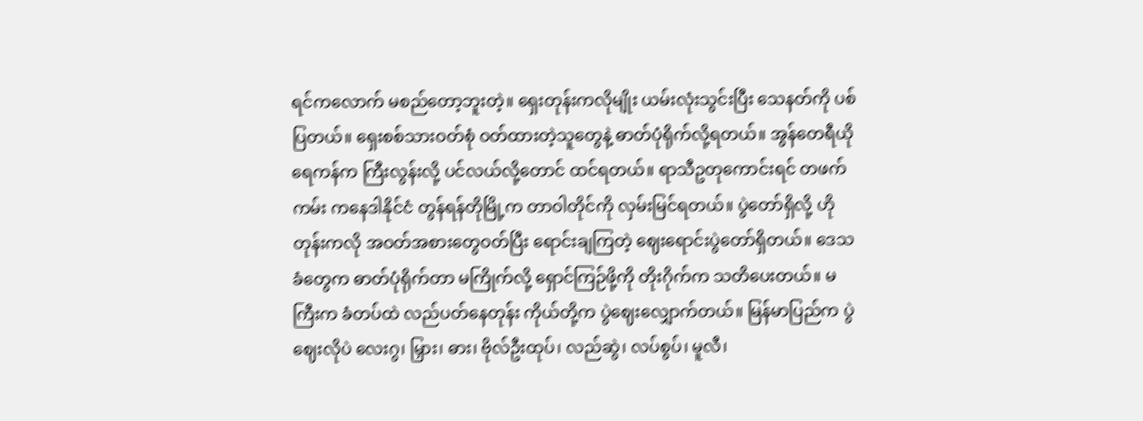ရင်ကလောက် မစည်တော့ဘူးတဲ့။ ရှေးတုန်းကလိုမျိုး ယမ်းလုံးသွင်းပြီး သေနတ်ကို ပစ်ပြတယ်။ ရှေးစစ်သားဝတ်စုံ ဝတ်ထားတဲ့သူတွေနဲ့ ဓာတ်ပုံရိုက်လို့ရတယ်။ အွန်တေရီယိုရေကန်က ကြီးလွန်းလို့ ပင်လယ်လို့တောင် ထင်ရတယ်။ ရာသီဥတုကောင်းရင် တဖက်ကမ်း ကနေဒါနိုင်ငံ တွန်ရန်တိုမြို့က တာဝါတိုင်ကို လှမ်းမြင်ရတယ်။ ပွဲတော်ရှိလို့ ဟိုတုန်းကလို အဝတ်အစားတွေဝတ်ပြီး ရောင်းချကြတဲ့ ဈေးရောင်းပွဲတော်ရှိတယ်။ ဒေသခံတွေက ဓာတ်ပုံရိုက်တာ မကြိုက်လို့ ရှောင်ကြဉ်ဖို့ကို တိုးဂိုက်က သတိပေးတယ်။ မကြီးက ခံတပ်ထဲ လည်ပတ်နေတုန်း ကိုယ်တို့က ပွဲဈေးလျှောက်တယ်။ မြန်မာပြည်က ပွဲဈေးလိုပဲ လေးဂွ၊ မြှား၊ ဓား၊ ဗိုလ်ဦးထုပ်၊ လည်ဆွဲ၊ လပ်စွပ်၊ မူလီ၊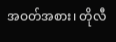အဝတ်အစား၊ တိုလီ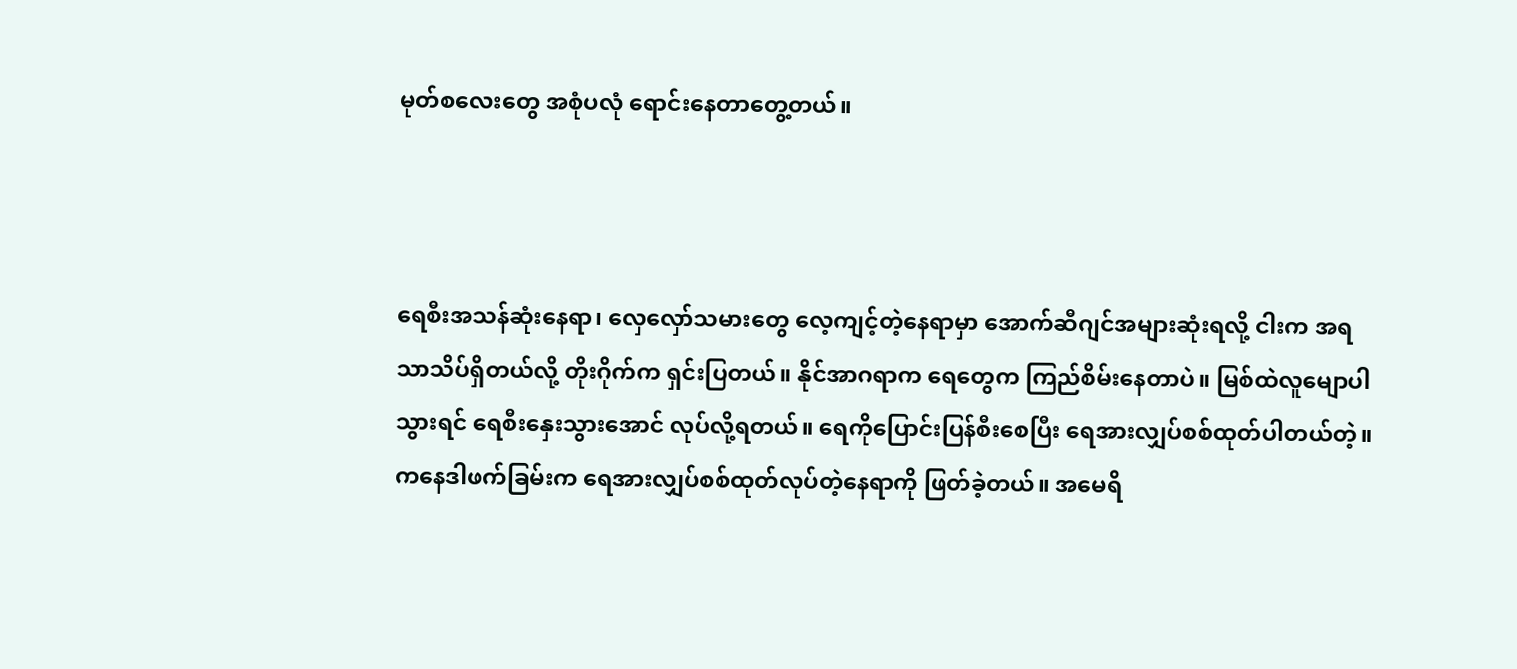မုတ်စလေးတွေ အစုံပလုံ ရောင်းနေတာတွေ့တယ်။



ရေစီးအသန်ဆုံးနေရာ၊ လှေလှော်သမားတွေ လေ့ကျင့်တဲ့နေရာမှာ အောက်ဆီဂျင်အများဆုံးရလို့ ငါးက အရသာသိပ်ရှိတယ်လို့ တိုးဂိုက်က ရှင်းပြတယ်။ နိုင်အာဂရာက ရေတွေက ကြည်စိမ်းနေတာပဲ။ မြစ်ထဲလူမျောပါသွားရင် ရေစီးနှေးသွားအောင် လုပ်လို့ရတယ်။ ရေကိုပြောင်းပြန်စီးစေပြီး ရေအားလျှပ်စစ်ထုတ်ပါတယ်တဲ့။ ကနေဒါဖက်ခြမ်းက ရေအားလျှပ်စစ်ထုတ်လုပ်တဲ့နေရာကို ဖြတ်ခဲ့တယ်။ အမေရိ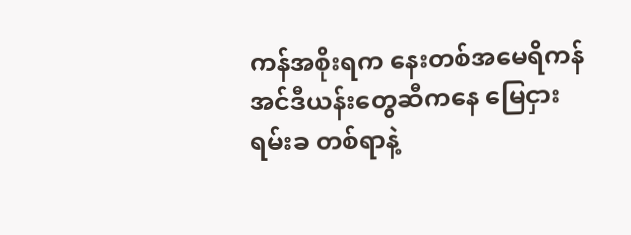ကန်အစိုးရက နေးတစ်အမေရိကန် အင်ဒီယန်းတွေဆီကနေ မြေငှားရမ်းခ တစ်ရာနဲ့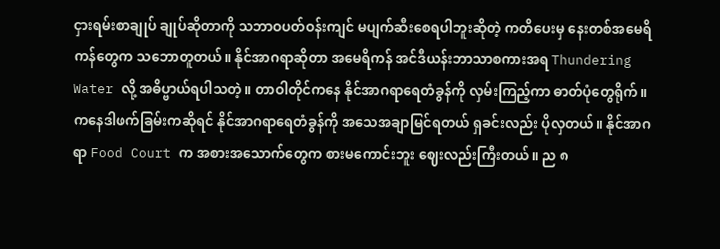ငှားရမ်းစာချုပ် ချုပ်ဆိုတာကို သဘာဝပတ်ဝန်းကျင် မပျက်ဆီးစေရပါဘူးဆိုတဲ့ ကတိပေးမှ နေးတစ်အမေရိကန်တွေက သဘောတူတယ်။ နိုင်အာဂရာဆိုတာ အမေရိကန် အင်ဒီယန်းဘာသာစကားအရ Thundering Water လို့ အဓိပ္ဗာယ်ရပါသတဲ့။ တာဝါတိုင်ကနေ နိုင်အာဂရာရေတံခွန်ကို လှမ်းကြည့်ကာ ဓာတ်ပုံတွေရိုက်။ ကနေဒါဖက်ခြမ်းကဆိုရင် နိုင်အာဂရာရေတံခွန်ကို အသေအချာမြင်ရတယ် ရှခင်းလည်း ပိုလှတယ်။ နိုင်အာဂရာ Food Court က အစားအသောက်တွေက စားမကောင်းဘူး ဈေးလည်းကြီးတယ်။ ည ၈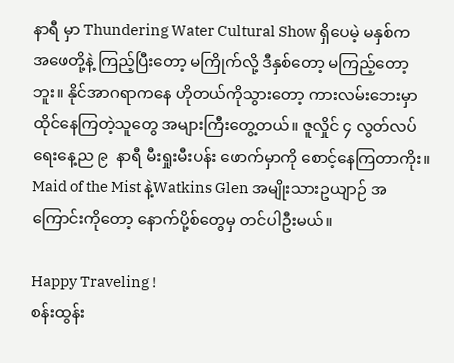နာရီ မှာ Thundering Water Cultural Show ရှိပေမဲ့ မနှစ်က အဖေတို့နဲ့ ကြည့်ပြီးတော့ မကြိုက်လို့ ဒီနှစ်တော့ မကြည့်တော့ဘူး။ နိုင်အာဂရာကနေ ဟိုတယ်ကိုသွားတော့ ကားလမ်းဘေးမှာ ထိုင်နေကြတဲ့သူတွေ အများကြီးတွေ့တယ်။ ဇူလှိုင် ၄ လွတ်လပ်ရေးနေ့ည ၉  နာရီ မီးရှုးမီးပန်း ဖောက်မှာကို စောင့်နေကြတာကိုး။ Maid of the Mist နဲ့Watkins Glen အမျိုးသားဥယျာဉ် အကြောင်းကိုတော့ နောက်ပို့စ်တွေမှ တင်ပါဦးမယ်။

Happy Traveling !
စန်းထွန်း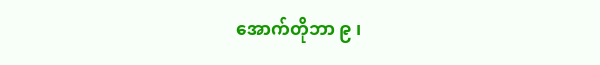အောက်တိုဘာ ၉ ၊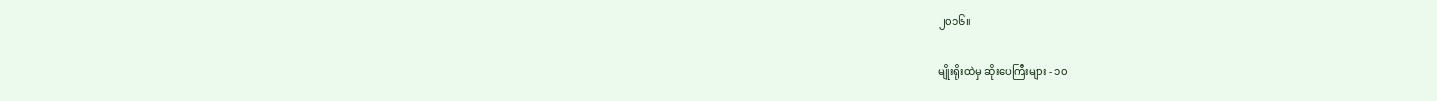၂၀၁၆။

မျိုးရိုးထဲမှ ဆိုးပေကြီးများ - ၁၀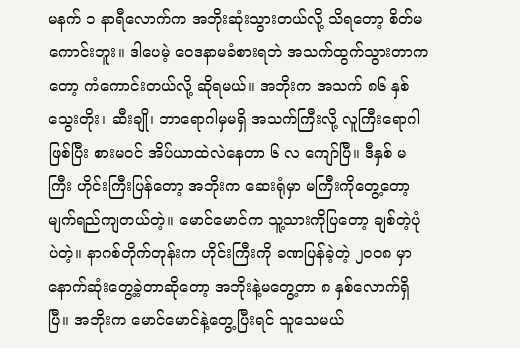မနက် ၁ နာရီလောက်က အဘိုးဆုံးသွားတယ်လို့ သိရတော့ စိတ်မကောင်းဘူး။ ဒါပေမဲ့ ဝေဒနာမခံစားရဘဲ အသက်ထွက်သွားတာကတော့ ကံကောင်းတယ်လို့ ဆိုရမယ်။ အဘိုးက အသက် ၈၆ နှစ် သွေးတိုး၊ ဆီးချို၊ ဘာရောဂါမှမရှိ အသက်ကြီးလို့ လူကြီးရောဂါဖြစ်ပြီး စားမဝင် အိပ်ယာထဲလဲနေတာ ၆ လ ကျော်ပြီ။ ဒီနှစ် မကြီး ဟိုင်းကြီးပြန်တော့ အဘိုးက ဆေးရုံမှာ မကြီးကိုတွေ့တော့ မျက်ရည်ကျတယ်တဲ့။ မောင်မောင်က သူ့သားကိုပြတော့ ချစ်တဲ့ပုံပဲတဲ့။ နာဂစ်တိုက်တုန်းက ဟိုင်းကြီးကို ခဏပြန်ခဲ့တဲ့ ၂၀၀၈ မှာ နောက်ဆုံးတွေ့ခဲ့တာဆိုတော့ အဘိုးနဲ့မတွေ့တာ ၈ နှစ်လောက်ရှိပြီ။ အဘိုးက မောင်မောင်နဲ့တွေ့ပြီးရင် သူသေမယ်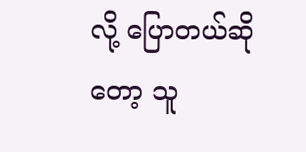လို့ ပြောတယ်ဆိုတော့ သူ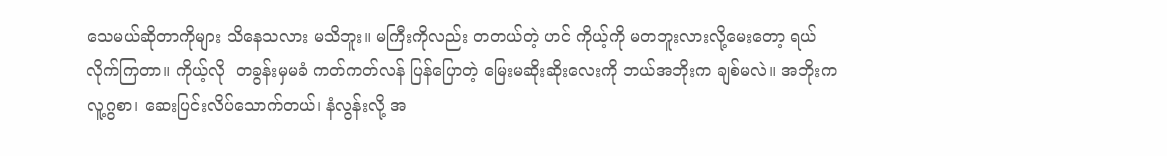သေမယ်ဆိုတာကိုများ သိနေသလား မသိဘူး။ မကြီးကိုလည်း တတယ်တဲ့ ဟင် ကိုယ့်ကို မတဘူးလားလို့မေးတော့ ရယ်လိုက်ကြတာ။ ကိုယ့်လို  တခွန်းမှမခံ ကတ်ကတ်လန် ပြန်ပြောတဲ့ မြေးမဆိုးဆိုးလေးကို ဘယ်အဘိုးက ချစ်မလဲ။ အဘိုးက လူ့ဂွစာ၊ ဆေးပြင်းလိပ်သောက်တယ်၊ နံလွန်းလို့ အ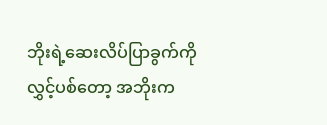ဘိုးရဲ့ဆေးလိပ်ပြာခွက်ကို  လွှင့်ပစ်တော့ အဘိုးက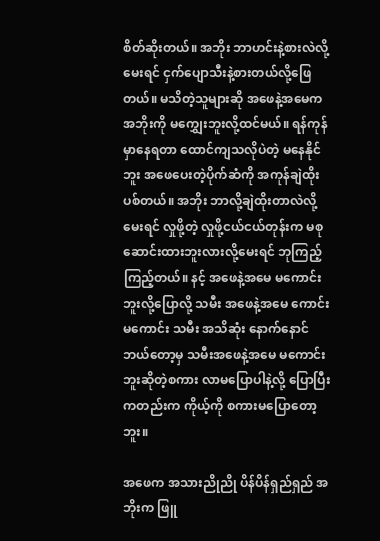စိတ်ဆိုးတယ်။ အဘိုး ဘာဟင်းနဲ့စားလဲလို့မေးရင် ငှက်ပျောသီးနဲ့စားတယ်လို့ဖြေတယ်။ မသိတဲ့သူများဆို အဖေနဲ့အမေက အဘိုးကို မ‌ကျွှေးဘူးလို့ထင်မယ်။ ရန်ကုန်မှာနေရတာ ထောင်ကျသလိုပဲတဲ့ မနေနိုင်ဘူး အဖေပေးတဲ့ပိုက်ဆံကို အကုန်ချဲထိုးပစ်တယ်။ အဘိုး ဘာလို့ချဲထိုးတာလဲလို့မေးရင် လှုဖို့တဲ့ လှုဖို့ငယ်ငယ်တုန်းက မစုဆောင်းထားဘူးလားလို့မေးရင် ဘုကြည့်ကြည့်တယ်။ နင့် အဖေနဲ့အမေ မကောင်းဘူးလို့ပြောလို့ သမီး အဖေနဲ့အမေ ကောင်းမကောင်း သမီး အသိဆုံး နောက်နောင် ဘယ်တော့မှ သမီးအဖေနဲ့အမေ မကောင်းဘူးဆိုတဲ့စကား လာမပြောပါနဲ့လို့ ပြောပြီးကတည်းက ကိုယ့်ကို စကားမပြောတော့ဘူး။

အဖေက အသားညိုညို ပိန်ပိန်ရှည်ရှည် အဘိုးက ဖြူ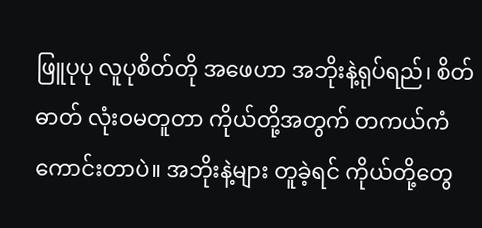ဖြူပုပု လူပုစိတ်တို အဖေဟာ အဘိုးနဲ့ရုပ်ရည်၊ စိတ်ဓာတ် လုံးဝမတူတာ ကိုယ်တို့အတွက် တကယ်ကံကောင်းတာပဲ။ အဘိုးနဲ့များ တူခဲ့ရင် ကိုယ်တို့တွေ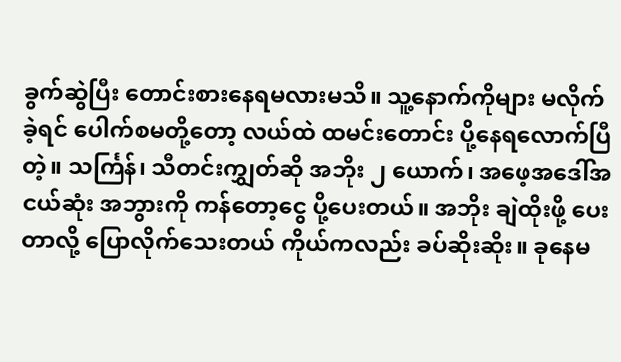ခွက်ဆွဲပြီး တောင်းစားနေရမလားမသိ။ သူ့နောက်ကိုများ မလိုက်ခဲ့ရင် ပေါက်စမတို့တော့ လယ်ထဲ ထမင်းတောင်း ပို့နေရလောက်ပြီတဲ့။ သင်္ကြန်၊ သီတင်းကျွှတ်ဆို အဘိုး ၂ ယောက်၊ အဖေ့အဒေါ်အငယ်ဆုံး အဘွားကို ကန်တော့ငွေ ပို့ပေးတယ်။ အဘိုး ချဲထိုးဖို့ ပေးတာလို့ ပြောလိုက်သေးတယ် ကိုယ်ကလည်း ခပ်ဆိုးဆိုး။ ခုနေမ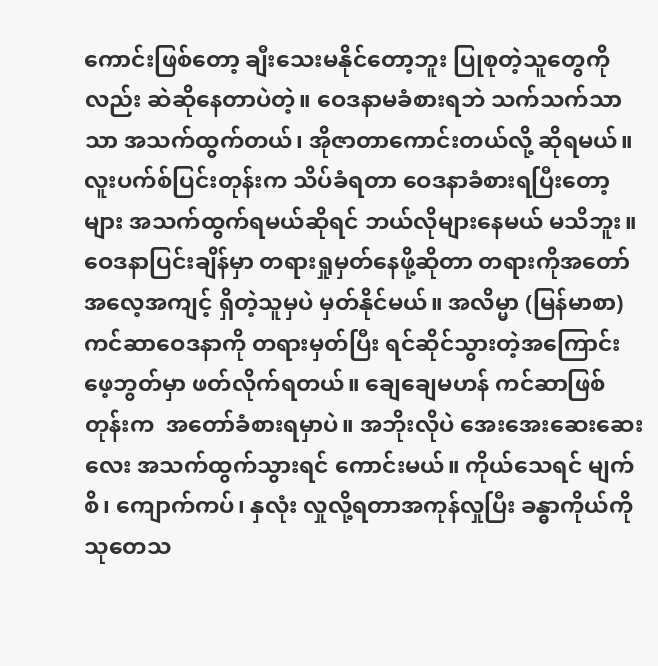ကောင်းဖြစ်တော့ ချီးသေးမနိုင်တော့ဘူး ပြုစုတဲ့သူတွေကိုလည်း ဆဲဆိုနေတာပဲတဲ့။ ဝေဒနာမခံစားရဘဲ သက်သက်သာသာ အသက်ထွက်တယ်၊ အိုဇာတာကောင်းတယ်လို့ ဆိုရမယ်။ လူးပက်စ်ပြင်းတုန်းက သိပ်ခံရတာ ဝေဒနာခံစားရပြီးတော့များ အသက်ထွက်ရမယ်ဆိုရင် ဘယ်လိုများနေမယ် မသိဘူး။ ဝေဒနာပြင်းချိန်မှာ တရားရှုမှတ်နေဖို့ဆိုတာ တရားကိုအတော် အလေ့အကျင့် ရှိတဲ့သူမှပဲ မှတ်နိုင်မယ်။ အလိမ္မာ (မြန်မာစာ) ကင်ဆာဝေဒနာကို တရားမှတ်ပြီး ရင်ဆိုင်သွားတဲ့အကြောင်း ဖေ့ဘွတ်မှာ ဖတ်လိုက်ရတယ်။ ချေချေမဟန် ကင်ဆာဖြစ်တုန်းက  အတော်ခံစားရမှာပဲ။ အဘိုးလိုပဲ အေးအေးဆေးဆေးလေး အသက်ထွက်သွားရင် ကောင်းမယ်။ ကိုယ်သေရင် မျက်စိ၊ ကျောက်ကပ်၊ နှလုံး လှုလို့ရတာအကုန်လှုပြီး ခန္ဓာကိုယ်ကို သုတေသ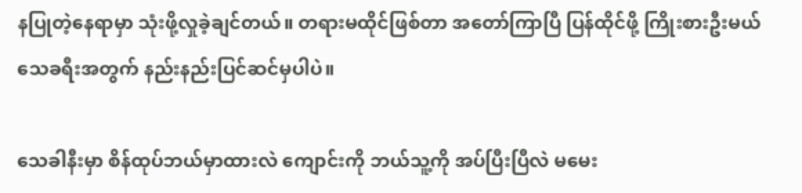နပြုတဲ့နေရာမှာ သုံးဖို့လှုခဲ့ချင်တယ်။ တရားမထိုင်ဖြစ်တာ အတော်ကြာပြီ ပြန်ထိုင်ဖို့ ကြိုးစားဦးမယ် သေခရီးအတွက် နည်းနည်းပြင်ဆင်မှပါပဲ။

သေခါနီးမှာ စိန်ထုပ်ဘယ်မှာထားလဲ ကျောင်းကို ဘယ်သူ့ကို အပ်ပြီးပြီလဲ မမေး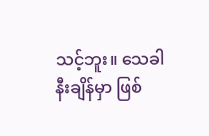သင့်ဘူး။ သေခါနီးချိန်မှာ ဖြစ်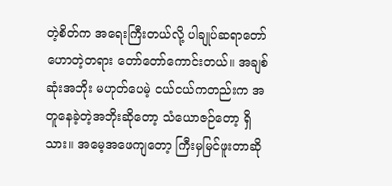တဲ့စိတ်က အရေးကြီးတယ်လို့ ပါချုပ်ဆရာတော်ဟောတဲ့တရား တော်တော်ကောင်းတယ်။ အချစ်ဆုံးအဘိုး မဟုတ်ပေမဲ့ ငယ်ငယ်ကတည်းက အတူနေခဲ့တဲ့အဘိုးဆိုတော့ သံယောဇဉ်တော့ ရှိသား။ အမေ့အဖေကျတော့ ကြီးမှမြင်ဖူးတာဆို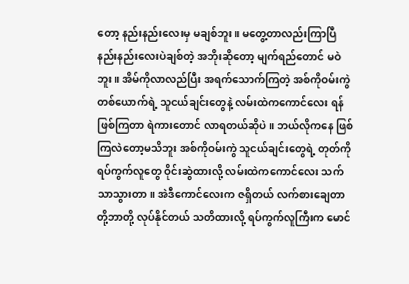တော့ နည်းနည်းလေးမှ မချစ်ဘူး။ မတွေ့တာလည်းကြာပြီ နည်းနည်းလေးပဲချစ်တဲ့ အဘိုးဆိုတော့ မျက်ရည်တောင် မဝဲဘူး။ အိမ်ကိုလာလည်ပြီး အရက်သောက်ကြတဲ့ အစ်ကိုဝမ်းကွဲတစ်ယောက်ရဲ့ သူငယ်ချင်းတွေနဲ့ လမ်းထဲကကောင်လေး ရန်ဖြစ်ကြတာ ရဲကားတောင် လာရတယ်ဆိုပဲ။ ဘယ်လိုကနေ ဖြစ်ကြလဲတော့မသိဘူး အစ်ကိုဝမ်းကွဲ သူငယ်ချင်းတွေရဲ့ တုတ်ကို ရပ်ကွက်လူတွေ ဝိုင်းဆွဲထားလို့ လမ်းထဲကကောင်လေး သက်သာသွားတာ။ အဲဒီကောင်လေးက ဇရှိတယ် လက်စားချေတာတို့ဘာတို့ လုပ်နိုင်တယ် သတိထားလို့ ရပ်ကွက်လူကြီးက မောင်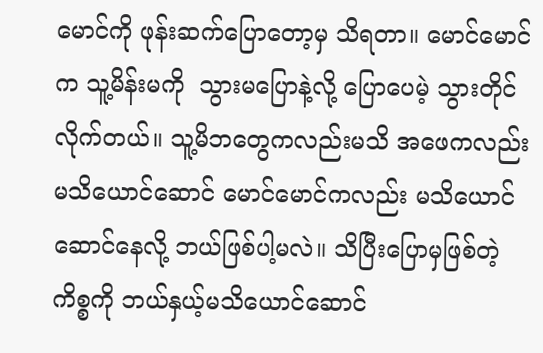မောင်ကို ဖုန်းဆက်ပြောတော့မှ သိရတာ။ မောင်မောင်က သူ့မိန်းမကို  သွားမပြောနဲ့လို့ ပြောပေမဲ့ သွားတိုင်လိုက်တယ်။ သူ့မိဘတွေကလည်းမသိ အဖေကလည်း မသိယောင်ဆောင် မောင်မောင်ကလည်း မသိယောင်ဆောင်နေလို့ ဘယ်ဖြစ်ပါ့မလဲ။ သိပြီးပြောမှဖြစ်တဲ့ကိစ္စကို ဘယ်နှယ့်မသိယောင်ဆောင်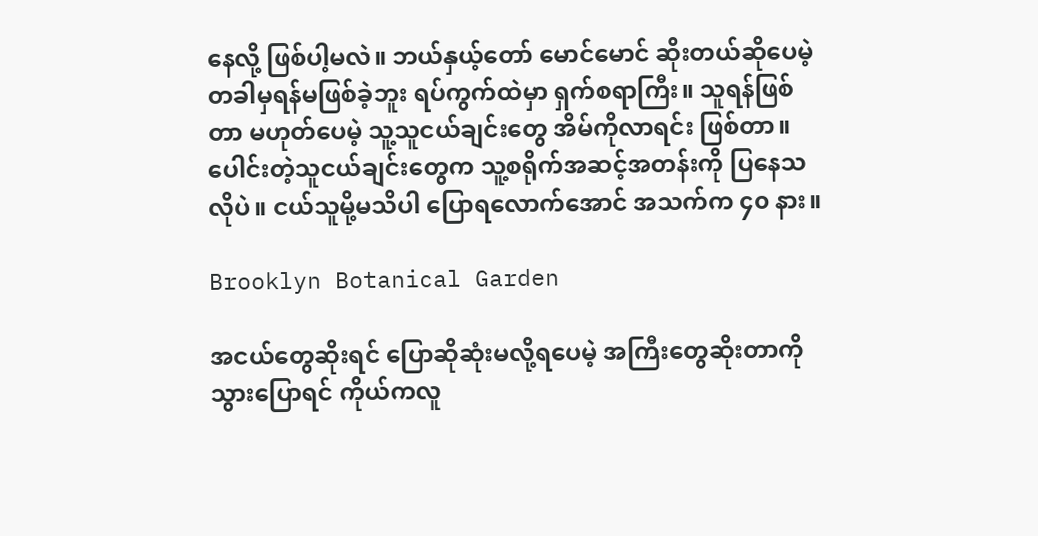နေလို့ ဖြစ်ပါ့မလဲ။ ဘယ်နှယ့်တော် မောင်မောင် ဆိုးတယ်ဆိုပေမဲ့ တခါမှရန်မဖြစ်ခဲ့ဘူး ရပ်ကွက်ထဲမှာ ရှက်စရာကြီး။ သူရန်ဖြစ်တာ မဟုတ်ပေမဲ့ သူ့သူငယ်ချင်းတွေ အိမ်ကိုလာရင်း ဖြစ်တာ။ ပေါင်းတဲ့သူငယ်ချင်းတွေက သူ့စရိုက်အဆင့်အတန်းကို ပြနေသလိုပဲ။ ငယ်သူမို့မသိပါ ပြောရလောက်အောင် အသက်က ၄၀ နား။

Brooklyn Botanical Garden

အငယ်တွေဆိုးရင် ပြောဆိုဆုံးမလို့ရပေမဲ့ အကြီးတွေဆိုးတာကို သွားပြောရင် ကိုယ်ကလူ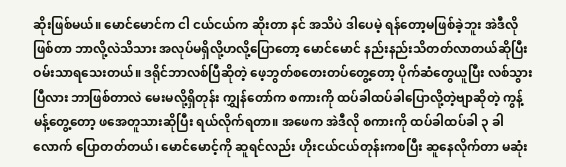ဆိုးဖြစ်မယ်။ မောင်မောင်က ငါ ငယ်ငယ်က ဆိုးတာ နင် အသိပဲ ဒါပေမဲ့ ရန်တော့မဖြစ်ခဲ့ဘူး အဲဒီလိုဖြစ်တာ ဘာလို့လဲသိသား အလုပ်မရှိလို့ဟလို့ပြောတော့ မောင်မောင် နည်းနည်းသိတတ်လာတယ်ဆိုပြီး ဝမ်းသာရသေးတယ်။ ဒရိုင်ဘာလစ်ပြီဆိုတဲ့ ဖေ့ဘွတ်စတေးတပ်တွေ့တော့ ပိုက်ဆံတွေယူပြီး လစ်သွားပြီလား ဘာဖြစ်တာလဲ မေးမလို့ရှိတုန်း ကျွှန်တော်က စကားကို ထပ်ခါထပ်ခါပြောလို့တဲ့ဗျာဆိုတဲ့ ကွန့်မန့်တွေ့တော့ ဖအေတူသားဆိုပြီး ရယ်လိုက်ရတာ။ အဖေက အဲဒီလို စကားကို ထပ်ခါထပ်ခါ ၃ ခါလောက် ပြောတတ်တယ်၊ မောင်မောင့်ကို ဆူရင်လည်း ဟိုးငယ်ငယ်တုန်းကစပြီး ဆူနေလိုက်တာ မဆုံး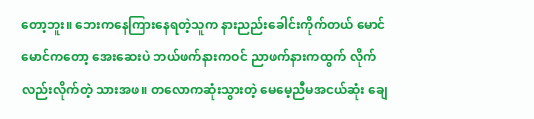တော့ဘူး။ ဘေးကနေကြားနေရတဲ့သူက နားညည်းခေါင်းကိုက်တယ် မောင်မောင်ကတော့ အေးဆေးပဲ ဘယ်ဖက်နားကဝင် ညာဖက်နားကထွက် လိုက်လည်းလိုက်တဲ့ သားအဖ။ တလောကဆုံးသွားတဲ့ မေမေ့ညီမအငယ်ဆုံး ချေ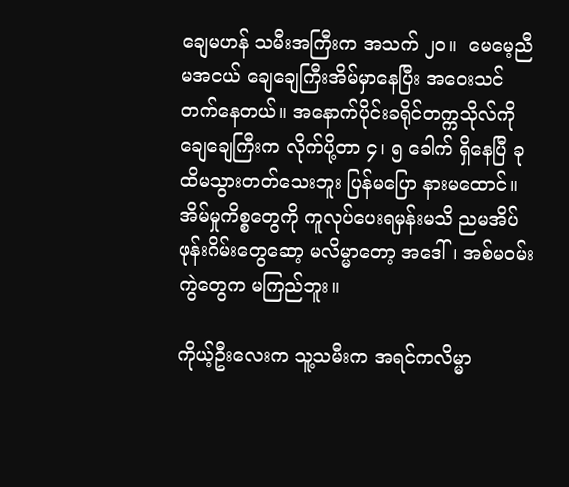ချေမဟန် သမီးအကြီးက အသက် ၂၀။  မေမေ့ညီမအငယ် ချေချေကြီးအိမ်မှာနေပြီး အဝေးသင်တက်နေတယ်။ အနောက်ပိုင်းခရိုင်တက္ကသိုလ်ကို ချေချေကြီးက လိုက်ပို့တာ ၄၊ ၅ ခေါက် ရှိနေပြီ ခုထိမသွားတတ်သေးဘူး ပြန်မပြော နားမထောင်။ အိမ်မှုကိစ္စတွေကို ကူလုပ်ပေးရမှန်းမသိ ညမအိပ် ဖုန်းဂိမ်းတွေဆော့ မလိမ္မာတော့ အဒေါ်၊ အစ်မဝမ်းကွဲတွေက မကြည်ဘူး။

ကိုယ့်ဦးလေးက သူ့သမီးက အရင်ကလိမ္မာ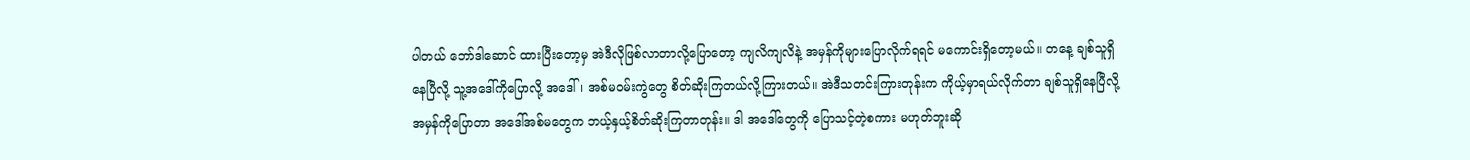ပါတယ် ဘော်ဒါဆောင် ထားပြီးတော့မှ အဲဒီလိုဖြစ်လာတာလို့ပြောတော့ ကျလိကျလိနဲ့ အမှန်ကိုများပြောလိုက်ရရင် မကောင်းရှိတော့မယ်။ တနေ့ ချစ်သူရှိနေပြီလို့ သူ့အဒေါ်ကိုပြောလို့ အဒေါ်၊ အစ်မဝမ်းကွဲတွေ စိတ်ဆိုးကြတယ်လို့ကြားတယ်။ အဲဒီသတင်းကြားတုန်းက ကိုယ့်မှာရယ်လိုက်တာ ချစ်သူရှိနေပြီလို့ အမှန်ကိုပြောတာ အဒေါ်အစ်မတွေက ဘယ့်နှယ့်စိတ်ဆိုးကြတာတုန်း။ ဒါ အဒေါ်တွေကို ပြောသင့်တဲ့စကား မဟုတ်ဘူးဆို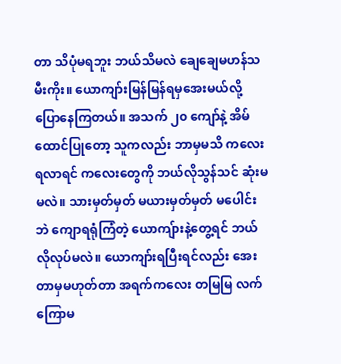တာ သိပုံမရဘူး ဘယ်သိမလဲ ချေချေမဟန်သမီးကိုး။ ယောကျာ်းမြန်မြန်ရမှအေးမယ်လို့ ပြောနေကြတယ်။ အသက် ၂၀ ကျော်နဲ့ အိမ်ထောင်ပြုတော့ သူကလည်း ဘာမှမသိ ကလေးရလာရင် ကလေးတွေကို ဘယ်လိုသွန်သင် ဆုံးမမလဲ။ သားမှတ်မှတ် မယားမှတ်မှတ် မပေါင်းဘဲ ကျောရရုံကြံတဲ့ ယောကျ်ားနဲ့တွေ့ရင် ဘယ်လိုလုပ်မလဲ။ ယောကျာ်းရပြီးရင်လည်း အေးတာမှမဟုတ်တာ အရက်ကလေး တမြမြ လက်ကြောမ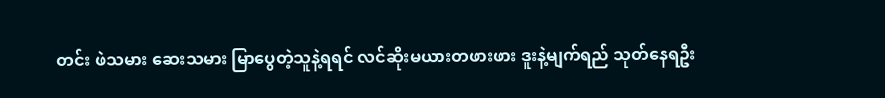တင်း ဖဲသမား ဆေးသမား မြာပွေတဲ့သူနဲ့ရရင် လင်ဆိုးမယားတဖားဖား ဒူးနဲ့မျက်ရည် သုတ်နေရဦး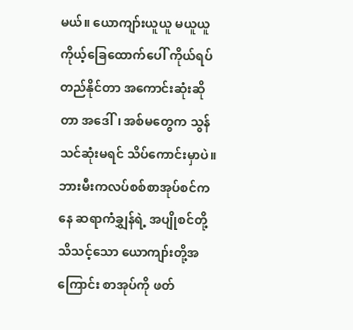မယ်။ ယောကျာ်းယူယူ မယူယူ ကိုယ့်ခြေထောက်ပေါ် ကိုယ်ရပ်တည်နိုင်တာ အကောင်းဆုံးဆိုတာ အဒေါ်၊ အစ်မတွေက သွန်သင်ဆုံးမရင် သိပ်ကောင်းမှာပဲ။ ဘားမီးကလပ်စစ်စာအုပ်စင်ကနေ ဆရာကံချွှန်ရဲ့ အပျိုစင်တို့သိသင့်သော ယောကျာ်းတို့အကြောင်း စာအုပ်ကို ဖတ်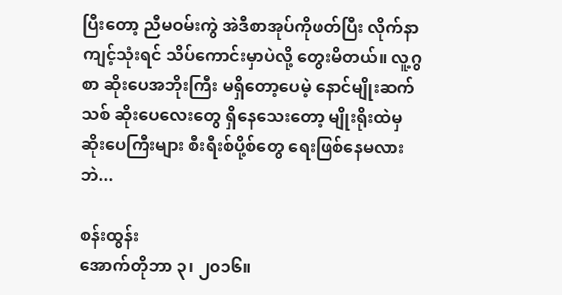ပြီးတော့ ညီမဝမ်းကွဲ အဲဒီစာအုပ်ကိုဖတ်ပြီး လိုက်နာကျင့်သုံးရင် သိပ်ကောင်းမှာပဲလို့ တွေးမိတယ်။ လူ့ဂွစာ ဆိုးပေအဘိုးကြီး မရှိတော့ပေမဲ့ နောင်မျိုးဆက်သစ် ဆိုးပေလေးတွေ ရှိနေသေးတော့ မျိုးရိုးထဲမှ ဆိုးပေကြီးများ စီးရီးစ်ပို့စ်တွေ ရေးဖြစ်နေမလားဘဲ...

စန်းထွန်း
အောက်တိုဘာ ၃၊ ၂၀၁၆။